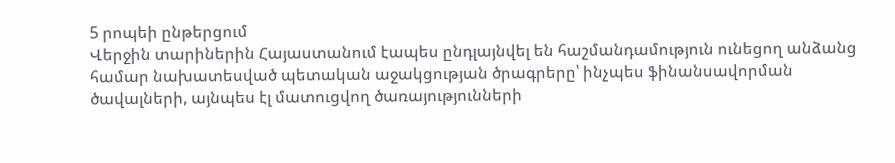5 րոպեի ընթերցում
Վերջին տարիներին Հայաստանում էապես ընդլայնվել են հաշմանդամություն ունեցող անձանց համար նախատեսված պետական աջակցության ծրագրերը՝ ինչպես ֆինանսավորման ծավալների, այնպես էլ մատուցվող ծառայությունների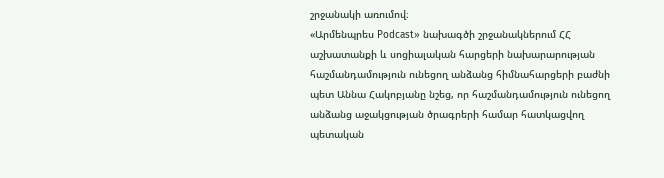շրջանակի առումով։
«Արմենպրես Podcast» նախագծի շրջանակներում ՀՀ աշխատանքի և սոցիալական հարցերի նախարարության հաշմանդամություն ունեցող անձանց հիմնահարցերի բաժնի պետ Աննա Հակոբյանը նշեց, որ հաշմանդամություն ունեցող անձանց աջակցության ծրագրերի համար հատկացվող պետական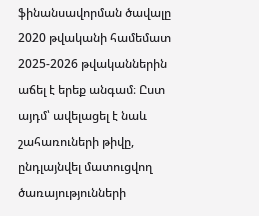ֆինանսավորման ծավալը 2020 թվականի համեմատ 2025-2026 թվականներին աճել է երեք անգամ։ Ըստ այդմ՝ ավելացել է նաև շահառուների թիվը, ընդլայնվել մատուցվող ծառայությունների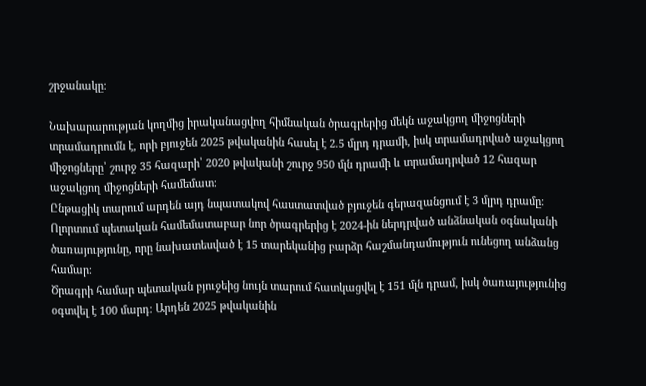շրջանակը։

Նախարարության կողմից իրականացվող հիմնական ծրագրերից մեկն աջակցող միջոցների տրամադրումն է, որի բյուջեն 2025 թվականին հասել է 2.5 մլրդ դրամի, իսկ տրամադրված աջակցող միջոցները՝ շուրջ 35 հազարի՝ 2020 թվականի շուրջ 950 մլն դրամի և տրամադրված 12 հազար աջակցող միջոցների համեմատ։
Ընթացիկ տարում արդեն այդ նպատակով հաստատված բյուջեն գերազանցում է 3 մլրդ դրամը։
Ոլորտում պետական համեմատաբար նոր ծրագրերից է 2024-ին ներդրված անձնական օգնականի ծառայությունը, որը նախատեսված է 15 տարեկանից բարձր հաշմանդամություն ունեցող անձանց համար։
Ծրագրի համար պետական բյուջեից նույն տարում հատկացվել է 151 մլն դրամ, իսկ ծառայությունից օգտվել է 100 մարդ։ Արդեն 2025 թվականին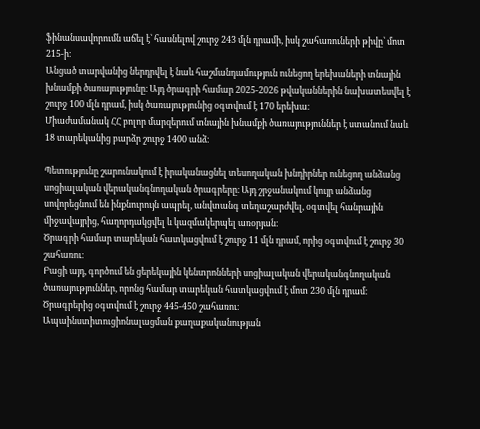ֆինանսավորումն աճել է՝ հասնելով շուրջ 243 մլն դրամի, իսկ շահառուների թիվը՝ մոտ 215-ի։
Անցած տարվանից ներդրվել է նաև հաշմանդամություն ունեցող երեխաների տնային խնամքի ծառայությունը։ Այդ ծրագրի համար 2025-2026 թվականներին նախատեսվել է շուրջ 100 մլն դրամ, իսկ ծառայությունից օգտվում է 170 երեխա։
Միաժամանակ ՀՀ բոլոր մարզերում տնային խնամքի ծառայություններ է ստանում նաև 18 տարեկանից բարձր շուրջ 1400 անձ։

Պետությունը շարունակում է իրականացնել տեսողական խնդիրներ ունեցող անձանց սոցիալական վերականգնողական ծրագրերը։ Այդ շրջանակում կույր անձանց սովորեցնում են ինքնուրույն ապրել, անվտանգ տեղաշարժվել, օգտվել հանրային միջավայրից, հաղորդակցվել և կազմակերպել առօրյան։
Ծրագրի համար տարեկան հատկացվում է շուրջ 11 մլն դրամ, որից օգտվում է շուրջ 30 շահառու։
Բացի այդ, գործում են ցերեկային կենտրոնների սոցիալական վերականգնողական ծառայություններ, որոնց համար տարեկան հատկացվում է մոտ 230 մլն դրամ։ Ծրագրերից օգտվում է շուրջ 445-450 շահառու։
Ապաինստիտուցիոնալացման քաղաքականության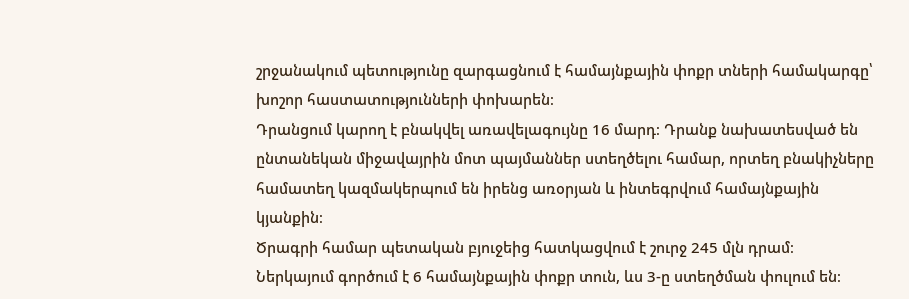շրջանակում պետությունը զարգացնում է համայնքային փոքր տների համակարգը՝ խոշոր հաստատությունների փոխարեն։
Դրանցում կարող է բնակվել առավելագույնը 16 մարդ։ Դրանք նախատեսված են ընտանեկան միջավայրին մոտ պայմաններ ստեղծելու համար, որտեղ բնակիչները համատեղ կազմակերպում են իրենց առօրյան և ինտեգրվում համայնքային կյանքին։
Ծրագրի համար պետական բյուջեից հատկացվում է շուրջ 245 մլն դրամ։ Ներկայում գործում է 6 համայնքային փոքր տուն, ևս 3-ը ստեղծման փուլում են։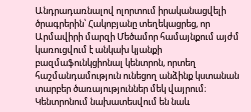Անդրադառնալով ոլորտում իրականացվելի ծրագրերին՝ Հակոբյանը տեղեկացրեց, որ Արմավիրի մարզի Մեծամոր համայնքում այժմ կառուցվում է անկախ կյանքի բազմաֆունկցիոնալ կենտրոն, որտեղ հաշմանդամություն ունեցող անձինք կստանան տարբեր ծառայություններ մեկ վայրում։
Կենտրոնում նախատեսվում են նաև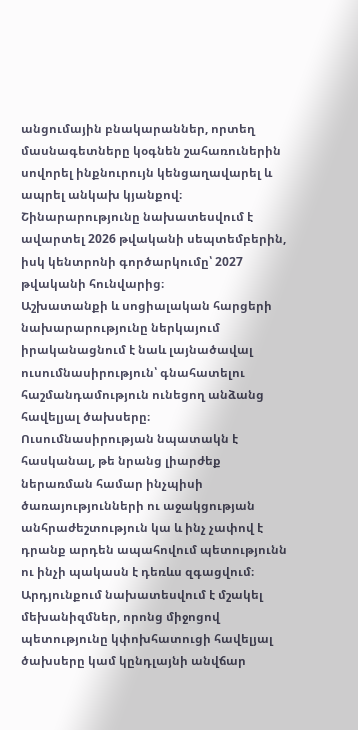անցումային բնակարաններ, որտեղ մասնագետները կօգնեն շահառուներին սովորել ինքնուրույն կենցաղավարել և ապրել անկախ կյանքով։
Շինարարությունը նախատեսվում է ավարտել 2026 թվականի սեպտեմբերին, իսկ կենտրոնի գործարկումը՝ 2027 թվականի հունվարից։
Աշխատանքի և սոցիալական հարցերի նախարարությունը ներկայում իրականացնում է նաև լայնածավալ ուսումնասիրություն՝ գնահատելու հաշմանդամություն ունեցող անձանց հավելյալ ծախսերը։
Ուսումնասիրության նպատակն է հասկանալ, թե նրանց լիարժեք ներառման համար ինչպիսի ծառայությունների ու աջակցության անհրաժեշտություն կա և ինչ չափով է դրանք արդեն ապահովում պետությունն ու ինչի պակասն է դեռևս զգացվում։
Արդյունքում նախատեսվում է մշակել մեխանիզմներ, որոնց միջոցով պետությունը կփոխհատուցի հավելյալ ծախսերը կամ կընդլայնի անվճար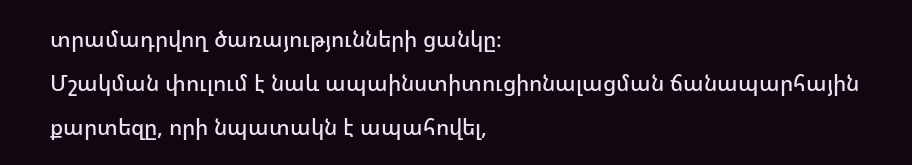տրամադրվող ծառայությունների ցանկը։
Մշակման փուլում է նաև ապաինստիտուցիոնալացման ճանապարհային քարտեզը, որի նպատակն է ապահովել,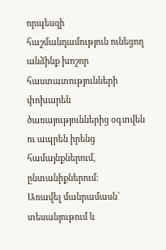որպեսզի հաշմանդամություն ունեցող անձինք խոշոր հաստատությունների փոխարեն ծառայություններից օգտվեն ու ապրեն իրենց համայնքներում, ընտանիքներում։
Առավել մանրամասն՝ տեսանյութում և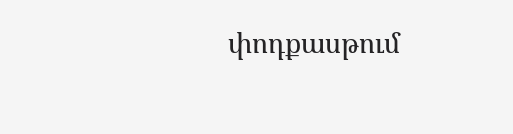փոդքասթում